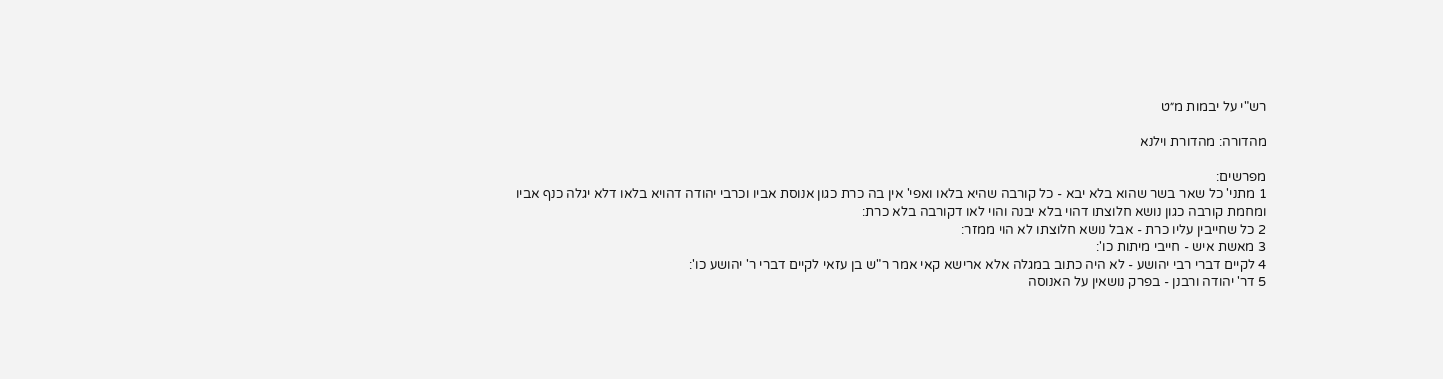רש"י על יבמות מ״ט

מהדורה: מהדורת וילנא

מפרשים:
1 מתני' כל שאר בשר שהוא בלא יבא - כל קורבה שהיא בלאו ואפי' אין בה כרת כגון אנוסת אביו וכרבי יהודה דהויא בלאו דלא יגלה כנף אביו ומחמת קורבה כגון נושא חלוצתו דהוי בלא יבנה והוי לאו דקורבה בלא כרת:
2 כל שחייבין עליו כרת - אבל נושא חלוצתו לא הוי ממזר:
3 מאשת איש - חייבי מיתות כו':
4 לקיים דברי רבי יהושע - לא היה כתוב במגלה אלא ארישא קאי אמר ר"ש בן עזאי לקיים דברי ר' יהושע כו':
5 דר' יהודה ורבנן - בפרק נושאין על האנוסה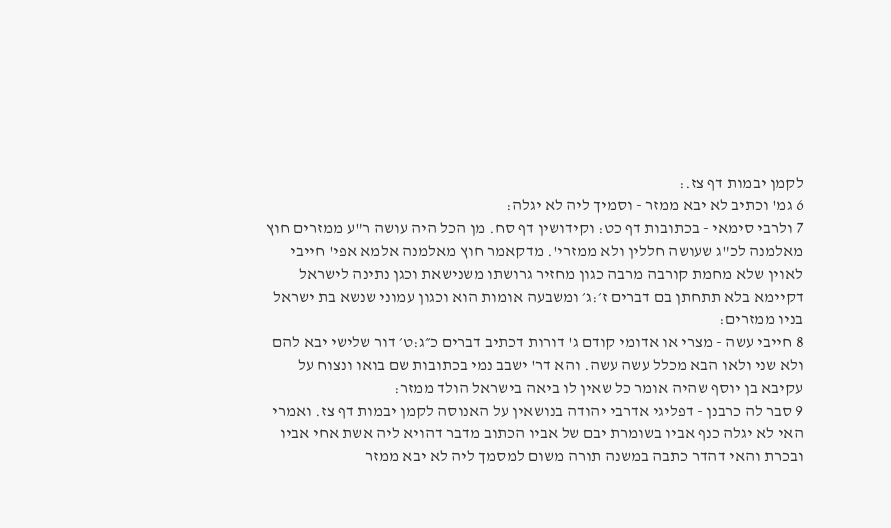לקמן יבמות דף צז.:
6 גמ' וכתיב לא יבא ממזר - וסמיך ליה לא יגלה:
7 ולרבי סימאי - בכתובות דף כט: וקידושין דף סח. מן הכל היה עושה ר"ע ממזרים חוץ מאלמנה לכ"ג שעושה חללין ולא ממזרי'. מדקאמר חוץ מאלמנה אלמא אפי' חייבי לאוין שלא מחמת קורבה מרבה כגון מחזיר גרושתו משנישאת וכגן נתינה לישראל דקיימא בלא תתחתן בם דברים ז׳:ג׳ ומשבעה אומות הוא וכגון עמוני שנשא בת ישראל בניו ממזרים:
8 חייבי עשה - מצרי או אדומי קודם ג' דורות דכתיב דברים כ״ג:ט׳ דור שלישי יבא להם ולא שני ולאו הבא מכלל עשה עשה. והא דר' ישבב נמי בכתובות שם בואו ונצוח על עקיבא בן יוסף שהיה אומר כל שאין לו ביאה בישראל הולד ממזר:
9 סבר לה כרבנן - דפליגי אדרבי יהודה בנושאין על האנוסה לקמן יבמות דף צז. ואמרי האי לא יגלה כנף אביו בשומרת יבם של אביו הכתוב מדבר דהויא ליה אשת אחי אביו ובכרת והאי דהדר כתבה במשנה תורה משום למסמך ליה לא יבא ממזר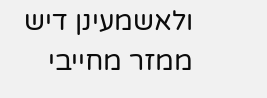ולאשמעינן דיש ממזר מחייבי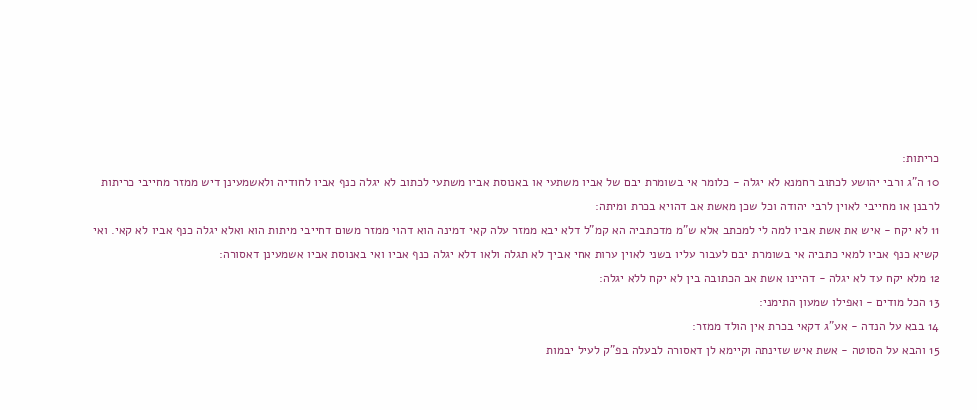כריתות:
10 ה"ג ורבי יהושע לכתוב רחמנא לא יגלה - כלומר אי בשומרת יבם של אביו משתעי או באנוסת אביו משתעי לכתוב לא יגלה כנף אביו לחודיה ולאשמעינן דיש ממזר מחייבי כריתות לרבנן או מחייבי לאוין לרבי יהודה וכל שכן מאשת אב דהויא בכרת ומיתה:
11 לא יקח - איש את אשת אביו למה לי למכתב אלא ש"מ מדכתביה הא קמ"ל דלא יבא ממזר עלה קאי דמינה הוא דהוי ממזר משום דחייבי מיתות הוא ואלא יגלה כנף אביו לא קאי. ואי קשיא כנף אביו למאי כתביה אי בשומרת יבם לעבור עליו בשני לאוין ערות אחי אביך לא תגלה ולאו דלא יגלה כנף אביו ואי באנוסת אביו אשמעינן דאסורה:
12 מלא יקח עד לא יגלה - דהיינו אשת אב הכתובה בין לא יקח ללא יגלה:
13 הכל מודים - ואפילו שמעון התימני:
14 בבא על הנדה - אע"ג דקאי בכרת אין הולד ממזר:
15 והבא על הסוטה - אשת איש שזינתה וקיימא לן דאסורה לבעלה בפ"ק לעיל יבמות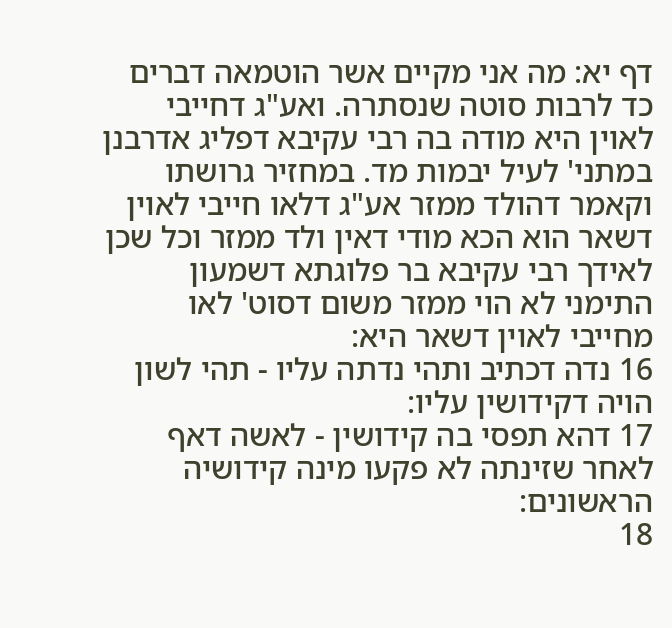דף יא: מה אני מקיים אשר הוטמאה דברים כד לרבות סוטה שנסתרה. ואע"ג דחייבי לאוין היא מודה בה רבי עקיבא דפליג אדרבנן במתני' לעיל יבמות מד. במחזיר גרושתו וקאמר דהולד ממזר אע"ג דלאו חייבי לאוין דשאר הוא הכא מודי דאין ולד ממזר וכל שכן לאידך רבי עקיבא בר פלוגתא דשמעון התימני לא הוי ממזר משום דסוט' לאו מחייבי לאוין דשאר היא:
16 נדה דכתיב ותהי נדתה עליו - תהי לשון הויה דקידושין עליו:
17 דהא תפסי בה קידושין - לאשה דאף לאחר שזינתה לא פקעו מינה קידושיה הראשונים:
18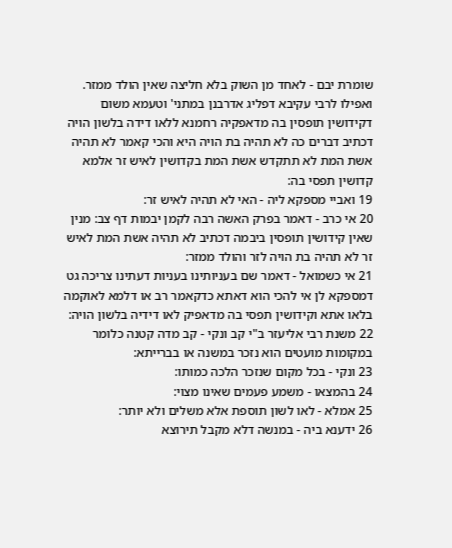שומרת יבם - לאחד מן השוק בלא חליצה שאין הולד ממזר. ואפילו לרבי עקיבא דפליג אדרבנן במתני' וטעמא משום דקידושין תופסין בה מדאפקיה רחמנא ללאו דידה בלשון הויה דכתיב דברים כה לא תהיה בת הויה היא והכי קאמר לא תהיה אשת המת לא תתקדש אשת המת בקדושין לאיש זר אלמא קדושין תפסי בה:
19 ואביי מספקא ליה - האי לא תהיה לאיש זר:
20 אי כרב - דאמר בפרק האשה רבה לקמן יבמות דף צב: מנין שאין קידושין תופסין ביבמה דכתיב לא תהיה אשת המת לאיש זר לא תהיה בת הויה לזר והולד ממזר:
21 אי כשמואל - דאמר שם בעניותינו בעניות דעתינו צריכה גט דמספקא לן אי להכי הוא דאתא כדקאמר רב או דלמא לאוקמה בלאו אתא וקידושין תפסי בה מדאפיק לאו דידיה בלשון הויה:
22 משנת רבי אליעזר ב"י קב ונקי - קב מדה קטנה כלומר במקומות מועטים הוא נזכר במשנה או בברייתא:
23 ונקי - בכל מקום שנזכר הלכה כמותו:
24 בהמצאו - משמע פעמים שאינו מצוי:
25 אמלא - לאו לשון תוספת אלא משלים ולא יותר:
26 ידענא ביה - במנשה דלא מקבל תירוצא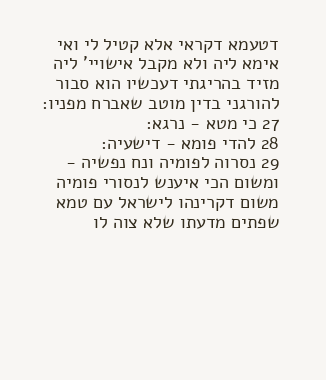דטעמא דקראי אלא קטיל לי ואי אימא ליה ולא מקבל אישויי' ליה מזיד בהריגתי דעכשיו הוא סבור להורגני בדין מוטב שאברח מפניו:
27 כי מטא - נרגא:
28 להדי פומא - דישעיה:
29 נסרוה לפומיה ונח נפשיה - ומשום הכי איענש לנסורי פומיה משום דקרינהו לישראל עם טמא שפתים מדעתו שלא צוה לו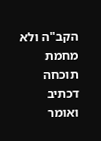הקב"ה ולא מחמת תוכחה דכתיב ואומר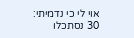אוי לי כי נדמיתי:
30 נסתכלו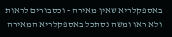באספקלריא שאין מאירה - וכסבורים לראות ולא ראו ומשה נסתכל באספקלריא המאירה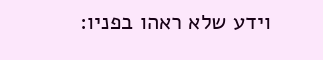וידע שלא ראהו בפניו: